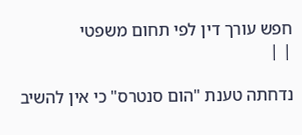חפש עורך דין לפי תחום משפטי
| |

נדחתה טענת "הום סנטרס" כי אין להשיב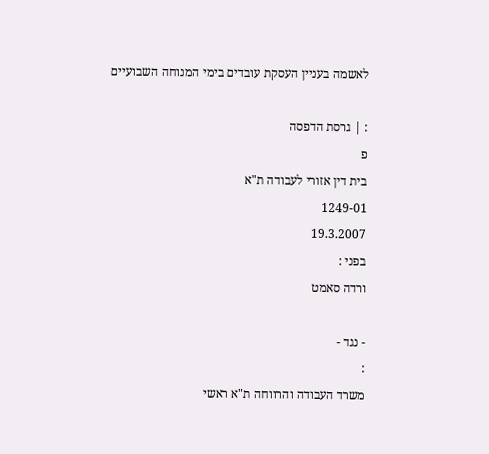לאשמה בעניין העסקת עובדים בימי המנוחה השבועיים

: | גרסת הדפסה
פ
בית דין אזורי לעבודה ת"א
1249-01
19.3.2007
בפני :
ורדה סאמט

- נגד -
:
משרד העבודה והרווחה ת"א ראשי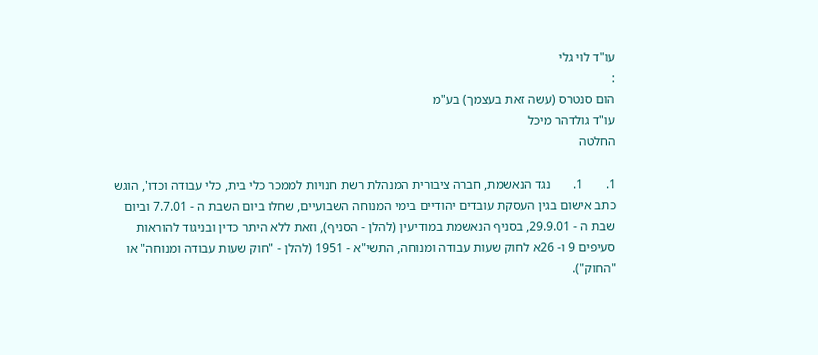עו"ד לוי גלי
:
הום סנטרס (עשה זאת בעצמך) בע"מ
עו"ד גולדהר מיכל
החלטה

1.       1.       נגד הנאשמת, חברה ציבורית המנהלת רשת חנויות לממכר כלי בית, כלי עבודה וכדו', הוגש כתב אישום בגין העסקת עובדים יהודיים בימי המנוחה השבועיים, שחלו ביום השבת ה - 7.7.01 וביום שבת ה - 29.9.01, בסניף הנאשמת במודיעין (להלן - הסניף), וזאת ללא היתר כדין ובניגוד להוראות סעיפים 9 ו- 26א לחוק שעות עבודה ומנוחה, התשי"א - 1951 (להלן - "חוק שעות עבודה ומנוחה" או "החוק").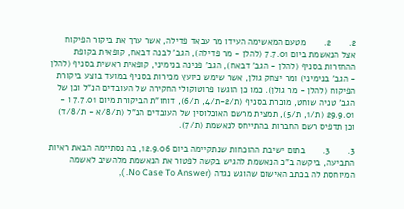2.       2.       מטעם המאשימה העידו מר עבאד פדילה, אשר ערך את ביקור הפיקוח אצל הנאשמת ביום 7.7.01 (להלן - מר פדילה), הגב' לבנה דבאח, קופאית בקופת ההחזרות בסניף (להלן - הגב' דבאח), הגב' פנינה בנימיני, קופאית ראשית בסניף (להלן - הגב' בנימיני) ומר יצחק גולן, אשר שימש כיועץ מכירות בסניף במועד בוצע ביקורת הפיקוח (להלן - מר גולן). כמו כן הוגשו פרוטוקולי החקירה של העובדים הנ"ל וכן של הגב' טניה שוחט, מוכרת בסניף (ת/2-ת/4, ת/6), דוחו"ת הביקורת מיום 7.7.01 ו - 29.9.01 (ת/1, ת/5), תמצית מרשם האוכלוסין של העובדים הנ"ל (ת/8/א - ת/8/ד) וכן תדפיס רשם החברות בהתייחס לנאשמת (ת/7).

3.       3.       בתום ישיבת ההוכחות שנתקיימה ביום 12.9.06, בה נסתיימה הבאת ראיות התביעה, ביקשה ב"כ הנאשמת להגיש בקשה לפטור את הנאשמת מלהשיב לאשמה המיוחסת לה בכתב האישום שהוגש נגדה (No Case To Answer. ),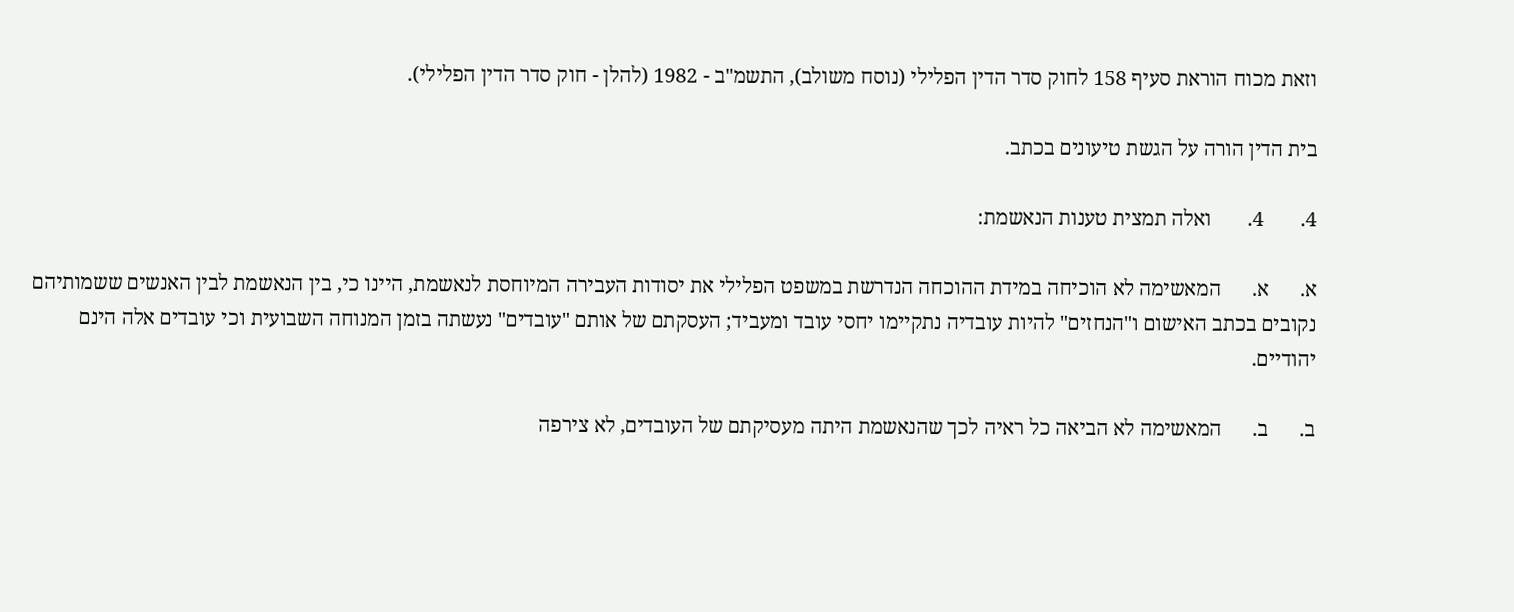וזאת מכוח הוראת סעיף 158 לחוק סדר הדין הפלילי (נוסח משולב), התשמ"ב - 1982 (להלן - חוק סדר הדין הפלילי).

בית הדין הורה על הגשת טיעונים בכתב.

4.       4.       ואלה תמצית טענות הנאשמת:

א.      א.      המאשימה לא הוכיחה במידת ההוכחה הנדרשת במשפט הפלילי את יסודות העבירה המיוחסת לנאשמת, היינו כי, בין הנאשמת לבין האנשים ששמותיהם נקובים בכתב האישום ו"הנחזים" להיות עובדיה נתקיימו יחסי עובד ומעביד; העסקתם של אותם "עובדים" נעשתה בזמן המנוחה השבועית וכי עובדים אלה הינם יהודיים.

ב.      ב.      המאשימה לא הביאה כל ראיה לכך שהנאשמת היתה מעסיקתם של העובדים, לא צירפה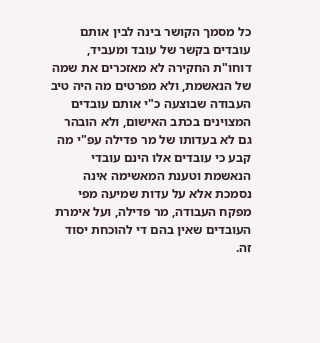כל מסמך הקושר בינה לבין אותם עובדים בקשר של עובד ומעביד, דוחו"ת החקירה לא מאזכרים את שמה של הנאשמת, ולא מפרטים מה היה טיב העבודה שבוצעה כ"י אותם עובדים המצוינים בכתב האישום, ולא הובהר גם לא בעדותו של מר פדילה עפ"י מה קבע כי עובדים אלו הינם עובדי הנאשמת וטענת המאשימה אינה נסמכת אלא על עדות שמיעה מפי מפקח העבודה, מר פדילה, ועל אימרת העובדים שאין בהם די להוכחת יסוד זה.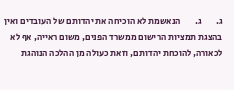ג.        ג.        הנאשמת לא הוכיחה את יהדותם של העובדים ואין בהצגת תמציות הרישום ממשרד הפנים, משום ראייה, אף לא לכאורה, להוכחת יהדותם, וזאת כעולה מן ההלכה הנוהגת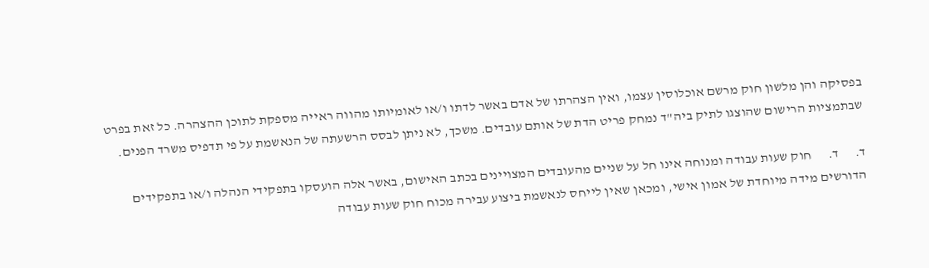בפסיקה והן מלשון חוק מרשם אוכלוסין עצמו, ואין הצהרתו של אדם באשר לדתו ו/או לאומיותו מהווה ראייה מספקת לתוכן ההצהרה. כל זאת בפרט שבתמציות הרישום שהוצגו לתיק ביה"ד נמחק פריט הדת של אותם עובדים. משכך, לא ניתן לבסס הרשעתה של הנאשמת על פי תדפיס משרד הפנים.

ד.      ד.      חוק שעות עבודה ומנוחה אינו חל על שניים מהעובדים המצויינים בכתב האישום, באשר אלה הועסקו בתפקידי הנהלה ו/או בתפקידים הדורשים מידה מיוחדת של אמון אישי, ומכאן שאין לייחס לנאשמת ביצוע עבירה מכוח חוק שעות עבודה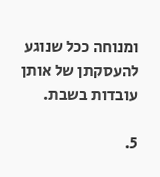ומנוחה ככל שנוגע להעסקתן של אותן עובדות בשבת.

5.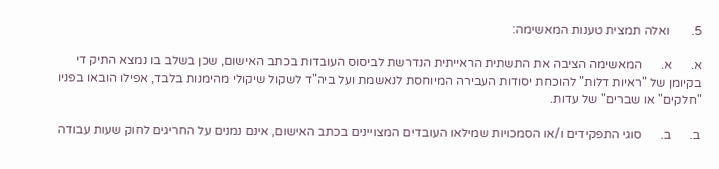5.       ואלה תמצית טענות המאשימה:

א.      א.      המאשימה הציבה את התשתית הראייתית הנדרשת לביסוס העובדות בכתב האישום, שכן בשלב בו נמצא התיק די בקיומן של "ראיות דלות" להוכחת יסודות העבירה המיוחסת לנאשמת ועל ביה"ד לשקול שיקולי מהימנות בלבד, אפילו הובאו בפניו "חלקים" או שברים" של עדות.

ב.      ב.      סוגי התפקידים ו/או הסמכויות שמילאו העובדים המצויינים בכתב האישום, אינם נמנים על החריגים לחוק שעות עבודה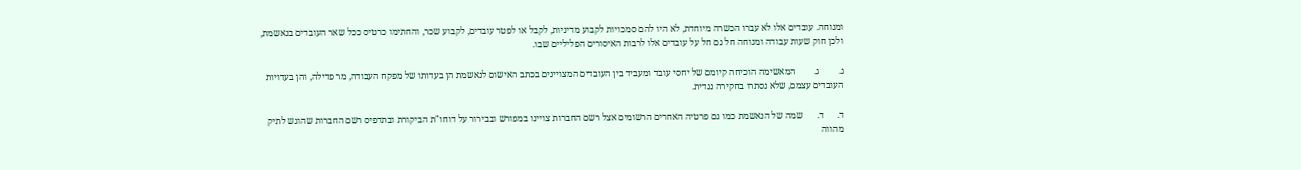ומנוחה. עובדים אלו לא עברו הכשרה מיוחדת, לא היו להם סמכויות לקבוע מדיניות, לקבל או לפטר עובדים, לקבוע שכר, והחתימו כרטיס ככל שאר העובדים בנאשמת, ולכן חוק שעות עבודה ומנוחה חל גם חל על עובדים אלו לרבות האיסורים הפליליים שבו.

ג.        ג.        המאשימה הוכיחה קיומם של יחסי עובד ומעביד בין העובדים המצויינים בכתב האישום לנאשמת הן בעדותו של מפקח העבודה, מר פדילה, והן בעדויות העובדים עצמם, שלא נסתרו בחקירה נגדית.

ד.      ד.      שמה של הנאשמת כמו גם פרטיה האחרים הרשומים אצל רשם החברות צויינו במפורש ובבירור על דוחו"ת הביקורת ובתדפיס רשם החברות שהוגש לתיק מהווה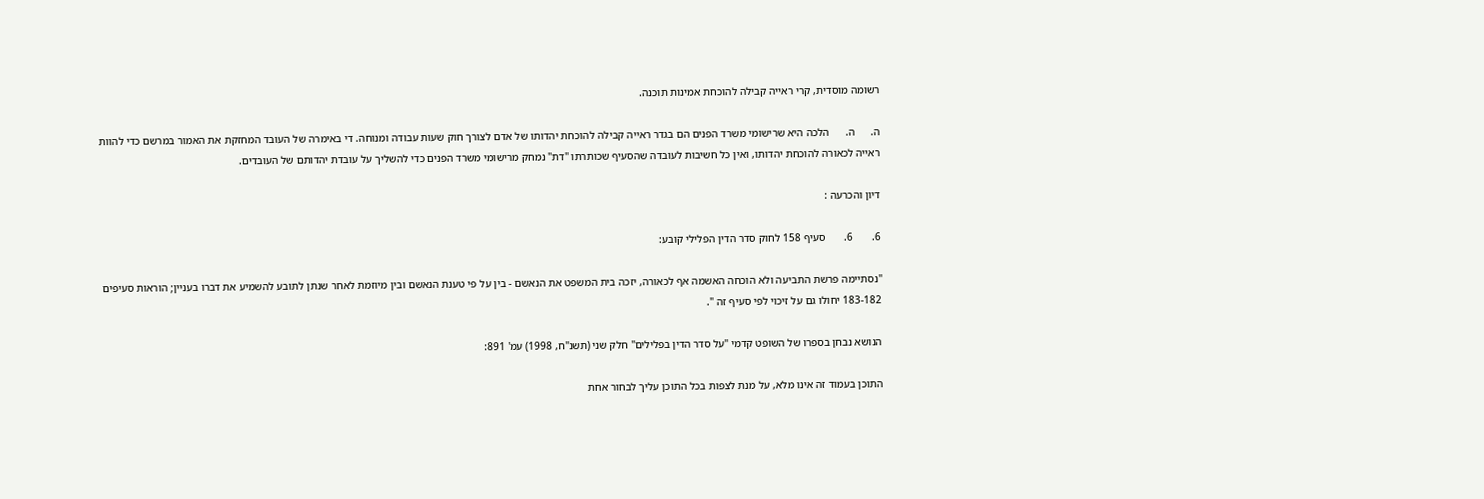רשומה מוסדית, קרי ראייה קבילה להוכחת אמינות תוכנה.

ה.      ה.      הלכה היא שרישומי משרד הפנים הם בגדר ראייה קבילה להוכחת יהדותו של אדם לצורך חוק שעות עבודה ומנוחה. די באימרה של העובד המחזקת את האמור במרשם כדי להוות ראייה לכאורה להוכחת יהדותו, ואין כל חשיבות לעובדה שהסעיף שכותרתו "דת" נמחק מרישומי משרד הפנים כדי להשליך על עובדת יהדותם של העובדים.

דיון והכרעה :

6.       6.       סעיף 158 לחוק סדר הדין הפלילי קובע:

"נסתיימה פרשת התביעה ולא הוכחה האשמה אף לכאורה, יזכה בית המשפט את הנאשם - בין על פי טענת הנאשם ובין מיוזמת לאחר שנתן לתובע להשמיע את דברו בעניין; הוראות סעיפים 183-182 יחולו גם על זיכוי לפי סעיף זה ".

הנושא נבחן בספרו של השופט קדמי "על סדר הדין בפלילים" חלק שני (תשנ"ח, 1998) עמ' 891:

התוכן בעמוד זה אינו מלא, על מנת לצפות בכל התוכן עליך לבחור אחת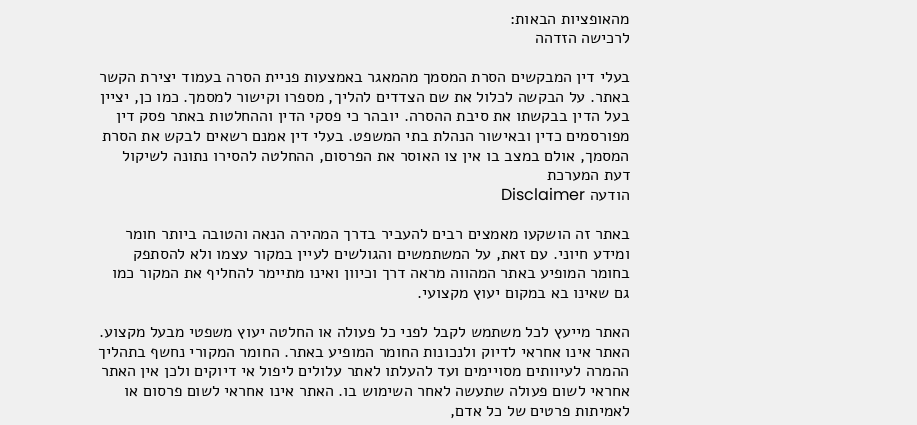מהאופציות הבאות:
לרכישה הזדהה

בעלי דין המבקשים הסרת המסמך מהמאגר באמצעות פניית הסרה בעמוד יצירת הקשר באתר. על הבקשה לכלול את שם הצדדים להליך, מספרו וקישור למסמך. כמו כן, יציין בעל הדין בבקשתו את סיבת ההסרה. יובהר כי פסקי הדין וההחלטות באתר פסק דין מפורסמים כדין ובאישור הנהלת בתי המשפט. בעלי דין אמנם רשאים לבקש את הסרת המסמך, אולם במצב בו אין צו האוסר את הפרסום, ההחלטה להסירו נתונה לשיקול דעת המערכת
הודעה Disclaimer

באתר זה הושקעו מאמצים רבים להעביר בדרך המהירה הנאה והטובה ביותר חומר ומידע חיוני. עם זאת, על המשתמשים והגולשים לעיין במקור עצמו ולא להסתפק בחומר המופיע באתר המהווה מראה דרך וכיוון ואינו מתיימר להחליף את המקור כמו גם שאינו בא במקום יעוץ מקצועי.

האתר מייעץ לכל משתמש לקבל לפני כל פעולה או החלטה יעוץ משפטי מבעל מקצוע. האתר אינו אחראי לדיוק ולנכונות החומר המופיע באתר. החומר המקורי נחשף בתהליך ההמרה לעיוותים מסויימים ועד להעלתו לאתר עלולים ליפול אי דיוקים ולכן אין האתר אחראי לשום פעולה שתעשה לאחר השימוש בו. האתר אינו אחראי לשום פרסום או לאמיתות פרטים של כל אדם,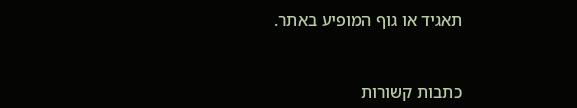תאגיד או גוף המופיע באתר.


כתבות קשורות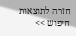חזרה לתוצאות חיפוש >>